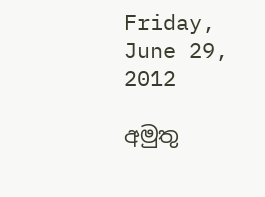Friday, June 29, 2012

අමුතු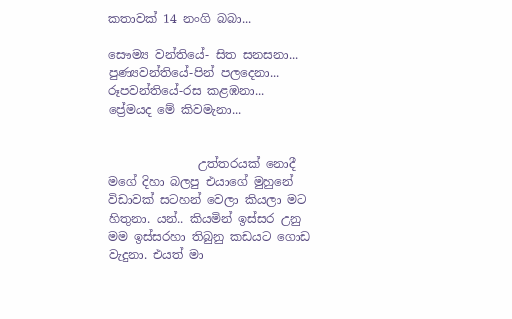කතාවක් 14 නංගි බබා...

සෞම්‍ය වන්තියේ- සිත සනසනා...
පුණ්‍යවන්තියේ-පින් පලදෙනා...
රූපවන්තියේ-රස කළඹනා...
ප්‍රේමයද මේ කිවමැනා...


               උත්තරයක් නොදී මගේ දිහා බලපු එයාගේ මුහුනේ විඩාවක් සටහන් වෙලා කියලා මට හිතුනා. යන්.. කියමින් ඉස්සර උනු මම ඉස්සරහා තිබුනු කඩයට ගොඩ වැදුනා. එයත් මා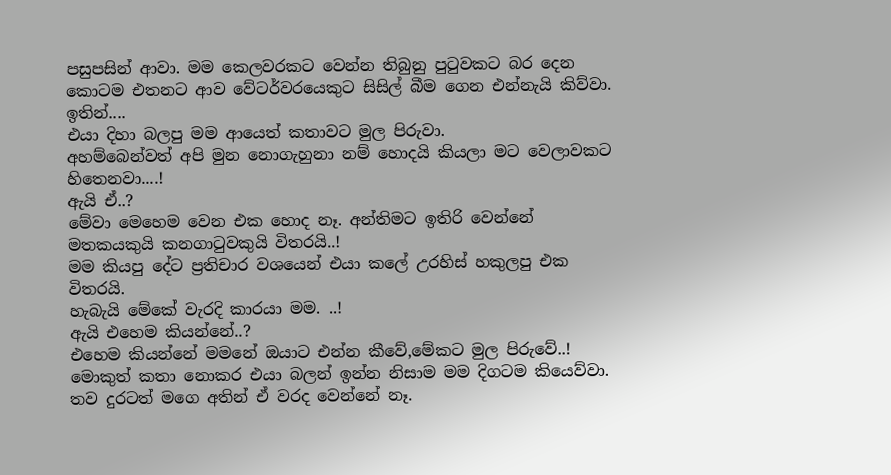පසුපසින් ආවා. මම කෙලවරකට වෙන්න තිබුනු පු‍ටුවකට බර දෙන කොටම එතනට ආව වේටර්වරයෙකුට සිසිල් බීම ගෙන එන්නැයි කිව්වා.
ඉතින්....
එයා දිහා බලපු මම ආයෙත් කතාවට මුල පිරුවා.
අහම්බෙන්වත් අපි මුන නොගැහුනා නම් හොදයි කියලා මට වෙලාවකට හිතෙනවා....!
ඇයි ඒ..?
මේවා මෙහෙම වෙන එක හොද නෑ. අන්තිමට ඉතිරි වෙන්නේ මතකයකුයි කනගා‍ටුවකුයි විතරයි..!
මම කියපු දේට ප්‍රතිචාර වශයෙන් එයා කලේ උරහිස් හකුලපු එක විතරයි.
හැබැයි මේකේ වැරදි කාරයා මම. ..!
ඇයි එහෙම කියන්නේ..?
එහෙම කියන්නේ මමනේ ඔයාට එන්න කීවේ,මේකට මුල පිරුවේ..!
මොකුත් කතා නොකර එයා බලන් ඉන්න නිසාම මම දිගටම කියෙව්වා.
තව දුරටත් මගෙ අතින් ඒ වරද වෙන්නේ නෑ.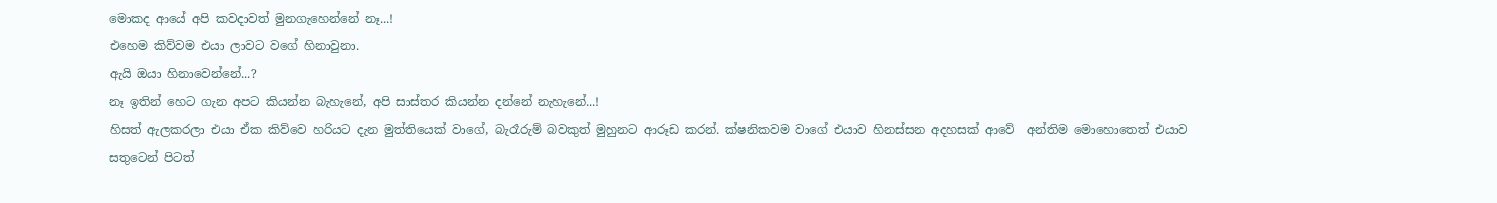මොකද ආයේ අපි කවදාවත් මුනගැහෙන්නේ නෑ...!
එහෙම කිව්වම එයා ලාවට වගේ හිනාවුනා.
ඇයි ඔයා හිනාවෙන්නේ...?
නෑ ඉතින් හෙට ගැන අපට කියන්න බැහැනේ, අපි සාස්තර කියන්න දන්නේ නැහැනේ...!
හිසත් ඇලකරලා එයා ඒක කිව්වෙ හරියට දැන මුත්තියෙක් වාගේ, බැරෑරුම් බවකුත් මුහුනට ආරූඩ කරන්. ක්ෂනිකවම වාගේ එයාව හිනස්සන අදහසක් ආවේ  අන්තිම මොහොතෙත් එයාව සතුටෙන් පිටත්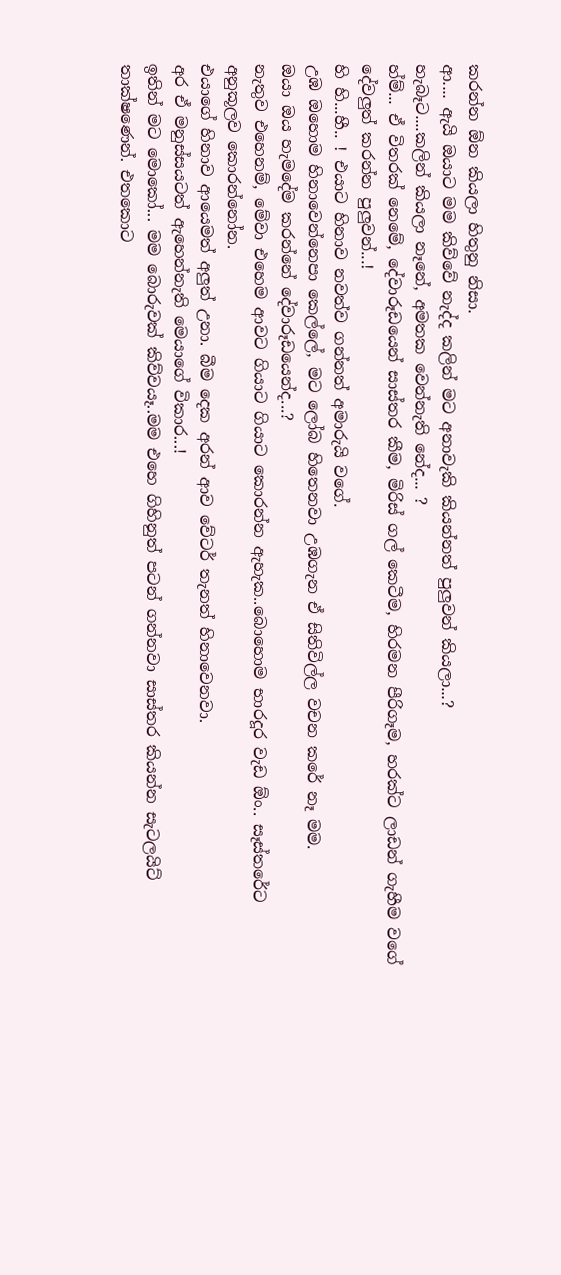කරන්න ඕන කියලා හිතුනු නිසා.
ආ.... ඇයි ඔයාට මම කිව්වේ නැද්ද කලින් මට අනාවැකි කියන්නත් පුලුවන් කියලා...?
හැබෑට....කලින් කියලා නෑනේ, අමතක වෙන්නැති නේද... ?
හ්ම්... ඒ විතරක් නෙමේ, දේවාරූඩයෙන් සාස්තර කීම, මිරිස් ගල් කෙටීම, හිරමන පීරිගෑම, හරක්ට ලාඩන් ගැහීම වගේ දේවලුත් කරන්න පුලුවන්...!
හි හි...හී.. ! එයාට හිනාව නවත්ව ගන්නත් අමාරුයි වගේ.
උඹ ඔහොම හිනාවෙන්නෙපා කෙල්ලේ, මට ලෝබ හිතෙනවා උඹගැන ඒ සිතිවිල්ල වචන කරේ නෑ මම.
ඔයා ඔය හැමදේම කරන්නේ දේවාරූඩයෙන්ද...?
නැතුව එහෙනම්, මේවා එහෙම ආවට ගියාට ගියාට කොරන්න ඇහැක..බොහොම භාරදූර වැඩ ඕං.. සෑස්තරේට අනුකූලව කොරන්නෝන.
එයාගේ හිනාව ආයෙමත් අලුත් උනා. බීම දෙක අරන් ආව වේටර් තැනත් හිනාවෙනවා.
අර ඒ මනුස්සයටත් ඇහෙන්නැති මෙයාගේ විකාර...!
ඉතින් මට මොකෝ... මම බොරුවක් කිව්වයෑ..මම එහෙ ගිහිනුත් පටන් ගන්නවා සාස්තර කියන්න සැටලයිට් තාක්ෂණෙන්. එතකොට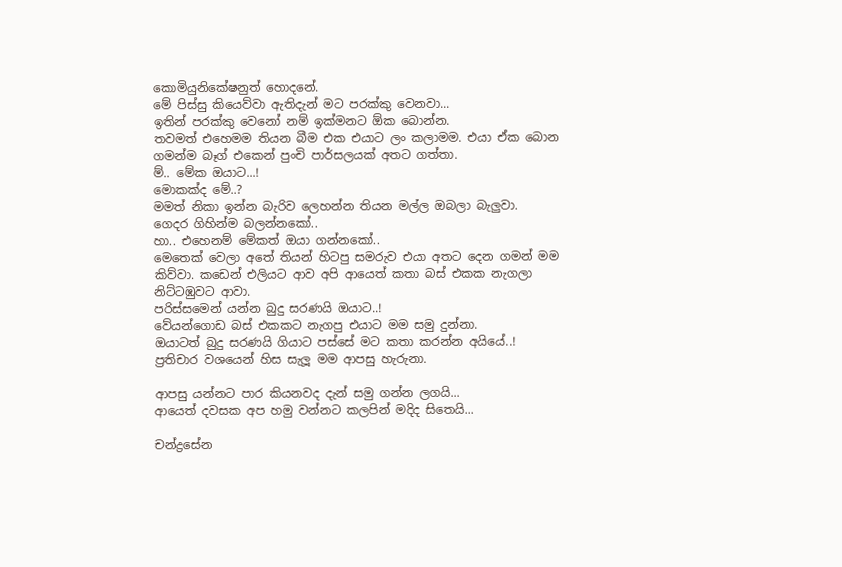කොමියුනිකේෂනුත් හොදනේ.
මේ පිස්සු කියෙව්වා ඇතිදැන් මට පරක්කු වෙනවා...
ඉතින් පරක්කු වෙනෝ නම් ඉක්මනට ඕක බොන්න.
තවමත් එහෙමම තියන බීම එක එයාට ලං කලාමම. එයා ඒක බොන ගමන්ම බෑග් එකෙන් පුංචි පාර්සලයක් අතට ගත්තා.
ම්.. මේක ඔයාට...!
මොකක්ද මේ..?
මමත් නිකා ඉන්න බැරිව ලෙහන්න තියන මල්ල ඔබලා බැලුවා.
ගෙදර ගිහින්ම බලන්නකෝ..
හා.. එහෙනම් මේකත් ඔයා ගන්නකෝ..
මෙතෙක් වෙලා අතේ තියන් හිටපු සමරුව එයා අතට දෙන ගමන් මම කිව්වා. කඩෙන් එලියට ආව අපි ආයෙත් කතා බස් එකක නැගලා නිට්ටඹුවට ආවා.
පරිස්සමෙන් යන්න බුදු සරණයි ඔයාට..!
වේයන්ගොඩ බස් එකකට නැගපු එයාට මම සමු දුන්නා.
ඔයාටත් බුදු සරණයි ගියාට පස්සේ මට කතා කරන්න අයියේ..!
ප්‍රතිචාර වශයෙන් හිස සැලූ මම ආපසු හැරුනා.

ආපසු යන්නට පාර කියනවද දැන් සමු ගන්න ලගයි...
ආයෙත් දවසක අප හමු වන්නට කලපින් මදිද සිතෙයි...

චන්ද්‍රසේන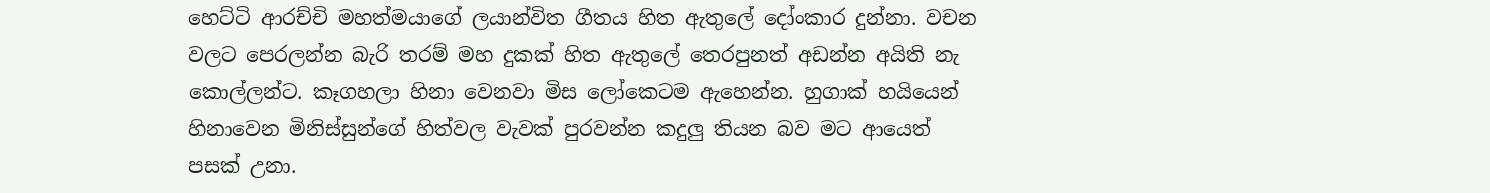හෙට්ටි ආරච්චි මහත්මයාගේ ලයාන්විත ගීතය හිත ඇතුලේ දෝංකාර දුන්නා. වචන වලට පෙරලන්න බැරි තරම් මහ දුකක් හිත ඇතුලේ තෙරපුනත් අඩන්න අයිති නැ කොල්ලන්ට. කෑගහලා හිනා වෙනවා මිස ලෝකෙටම ඇහෙන්න. හුගාක් හයියෙන් හිනාවෙන මිනිස්සුන්ගේ හිත්වල වැවක් පුරවන්න කදුලු තියන බව මට ආයෙත් පසක් උනා.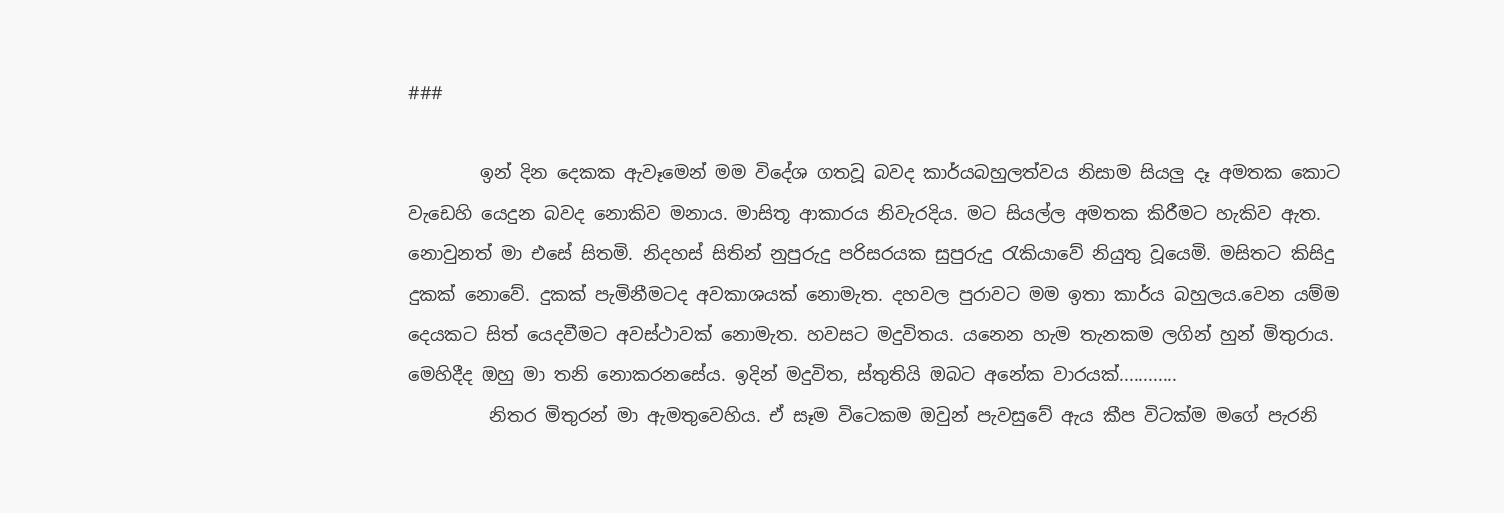###

        ඉන් දින දෙකක ඇවෑමෙන් මම විදේශ ගතවූ බවද කාර්යබහුලත්වය නිසාම සියලු දෑ අමතක කොට වැඩෙහි යෙදුන බවද නොකිව මනාය. මාසිතූ ආකාරය නිවැරදිය. මට සියල්ල අමතක කිරීමට හැකිව ඇත. නොවුනත් මා එසේ සිතමි. නිදහස් සිතින් නුපුරුදු පරිසරයක සුපුරුදු ‍රැකියාවේ නියුතු වූයෙමි. මසිතට කිසිදු දුකක් නොවේ. දුකක් පැමිනීමටද අවකාශයක් නොමැත. දහවල පුරාවට මම ඉතා කාර්ය බහුලය.වෙන යම්ම දෙයකට සිත් යෙදවීමට අවස්ථාවක් නොමැත. හවසට මදුවිතය. යනෙන හැම තැනකම ලගින් හුන් මිතුරාය. මෙහිදීද ඔහු මා තනි නොකරනසේය. ඉදින් මදුවිත, ස්තුතියි ඔබට අනේක වාරයක්............
         නිතර මිතුරන් මා ඇමතුවෙහිය. ඒ සෑම විටෙකම ඔවුන් පැවසුවේ ඇය කීප විටක්ම මගේ පැරනි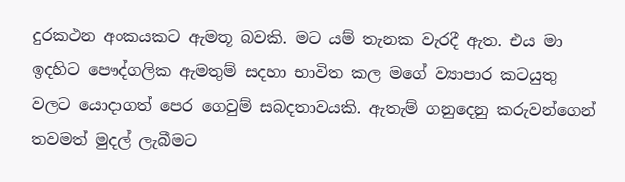දුරකථන අංකයකට ඇමතූ බවකි. මට යම් තැනක වැරදී ඇත. එය මා ඉදහිට පෞද්ගලික ඇමතුම් සදහා භාවිත කල මගේ ව්‍යාපාර කටයුතු වලට යොදාගත් පෙර ගෙවුම් සබදතාවයකි. ඇතැම් ගනුදෙනු කරුවන්ගෙන් තවමත් මුදල් ලැබීමට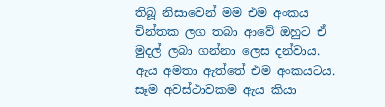තිබූ නිසාවෙන් මම එම අංකය චින්තක ලග තබා ආවේ ඔහුට ඒ මුදල් ලබා ගන්නා ලෙස දන්වාය. ඇය අමතා ඇත්තේ එම අංකයටය. සෑම අවස්ථාවකම ඇය කියා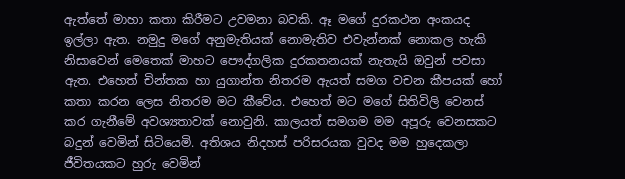ඇත්තේ මාහා කතා කිරීමට උවමනා බවකි. ඈ මගේ දුරකථන අංකයද ඉල්ලා ඇත. නමුදු මගේ අනුමැතියක් නොමැතිව එවැන්නක් නොකල හැකි නිසාවෙන් මෙතෙක් මාහට පෞද්ගලික දුරකතනයක් නැතැයි ඔවුන් පවසා ඇත. එහෙත් චින්තක හා යුගාන්ත නිතරම ඇයත් සමග වචන කීපයක් හෝ කතා කරන ලෙස නිතරම මට කීවේය. එහෙත් මට මගේ සිතිවිලි වෙනස් කර ගැනීමේ අවශ්‍යතාවක් නොවුනි. කාලයත් සමගම මම අපූරු වෙනසකට බදුන් වෙමින් සිටියෙමි. අතිශය නිදහස් පරිසරයක වුවද මම හුදෙකලා ජීවිතයකට හුරු වෙමින්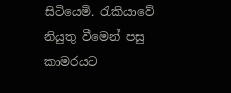සිටියෙමි. රැකියාවේ නියුතු වීමෙන් පසු කාමරයට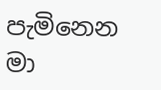පැමිනෙන මා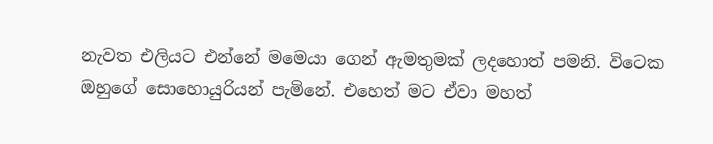නැවත එලියට එන්නේ මමෙයා ගෙන් ඇමතුමක් ලදහොත් පමනි. විටෙක ඔහුගේ සොහොයුරියන් පැමිනේ. එහෙත් මට ඒවා මහත්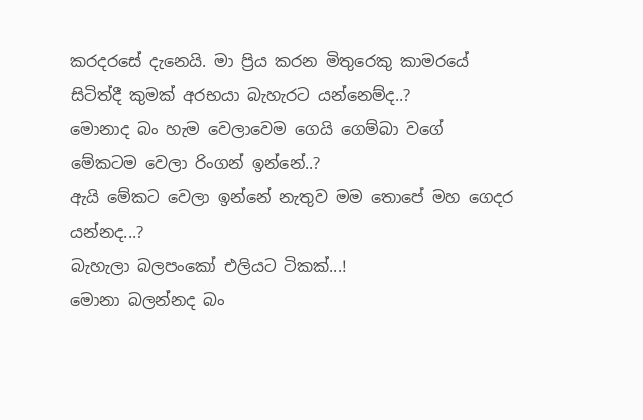කරදරසේ දැනෙයි. මා ප්‍රිය කරන මිතුරෙකු කාමරයේ සිටිත්දී කුමක් අරභයා බැහැරට යන්නෙම්ද..?
මොනාද බං හැම වෙලාවෙම ගෙයි ගෙම්බා වගේ මේකටම වෙලා රිංගන් ඉන්නේ..?
ඇයි මේකට වෙලා ඉන්නේ නැතුව මම තොපේ මහ ගෙදර යන්නද...?
බැහැලා බලපංකෝ එලියට ටිකක්...!
මොනා බලන්නද බං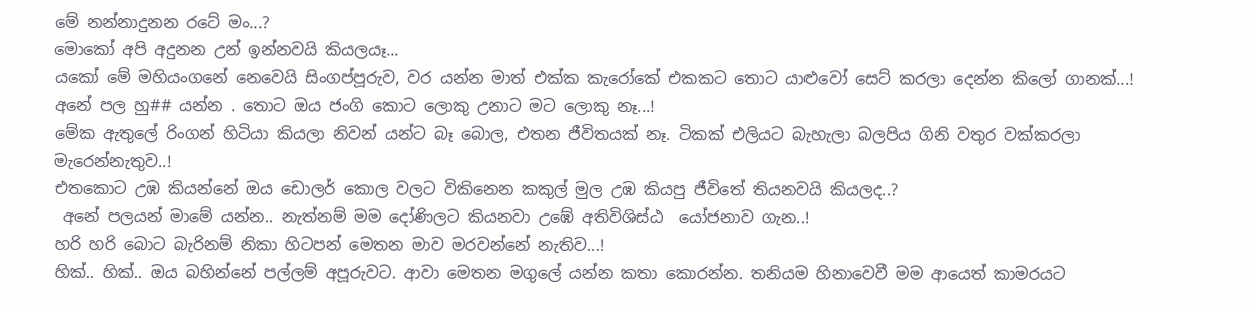මේ නන්නාදුනන රටේ මං...?
මොකෝ අපි අදුනන උන් ඉන්නවයි කියලයෑ...
යකෝ මේ මහියංගනේ නෙවෙයි සිංගප්පූරුව, වර යන්න මාත් එක්ක කැරෝකේ එකකට තොට යාළුවෝ සෙට් කරලා දෙන්න කිලෝ ගානක්...!
අනේ පල හු## යන්න . තොට ඔය ජංගි කොට ලොකු උනාට මට ලොකු නෑ...!
මේක ඇතුලේ රිංගන් හිටියා කියලා නිවන් යන්ට බෑ බොල, එතන ජීවිතයක් නෑ. ටිකක් එලියට බැහැලා බලපිය ගිනි වතුර වක්කරලා මැරෙන්නැතුව..!
එතකොට උඹ කියන්නේ ඔය ඩොලර් කොල වලට විකිනෙන කකුල් මුල උඹ කියපු ජීවිතේ තියනවයි කියලද..?
 අනේ පලයන් මාමේ යන්න.. නැත්නම් මම දෝණිලට කියනවා උඹේ අතිවිශිස්ඨ  යෝජනාව ගැන..!
හරි හරි බොට බැරිනම් නිකා හිටපන් මෙතන මාව මරවන්නේ නැතිව...!
හික්.. හික්.. ඔය බහින්නේ පල්ලම් අපූරුවට. ආවා මෙතන මගුලේ යන්න කතා කොරන්න. තනියම හිනාවෙවී මම ආයෙත් කාමරයට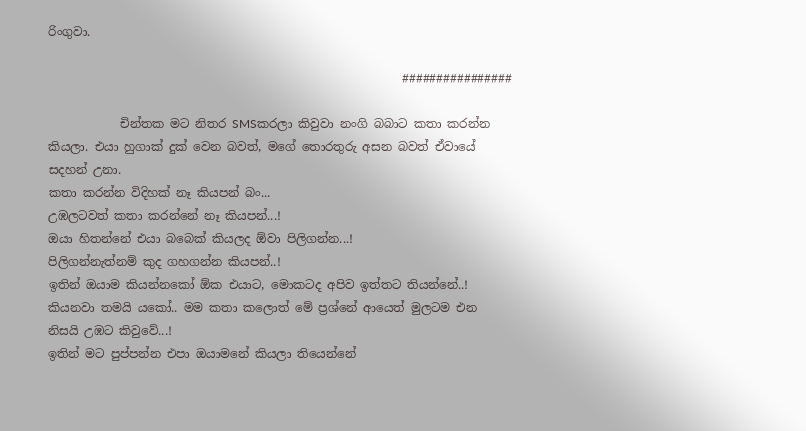රිංගුවා.

                                                           ################

            චින්තක මට නිතර SMSකරලා කිවුවා නංගි බබාට කතා කරන්න කියලා. එයා හුගාක් දුක් වෙන බවත්, මගේ තොරතුරු අසන බවත් ඒවායේ සදහන් උනා.
කතා කරන්න විදිහක් නෑ කියපන් බං...
උඹලටවත් කතා කරන්නේ නෑ කියපන්...!
ඔයා හිතන්නේ එයා බබෙක් කියලද ඕවා පිලිගන්න...!
පිලිගන්නැත්නම් කුද ගහගන්න කියපන්..!
ඉතින් ඔයාම කියන්නකෝ ඕක එයාට, මොකටද අපිව ඉත්තට තියන්නේ..!
කියනවා තමයි යකෝ.. මම කතා කලොත් මේ ප්‍රශ්නේ ආයෙත් මුලටම එන නිසයි උඹට කිවුවේ...!
ඉතින් මට පුප්පන්න එපා ඔයාමනේ කියලා තියෙන්නේ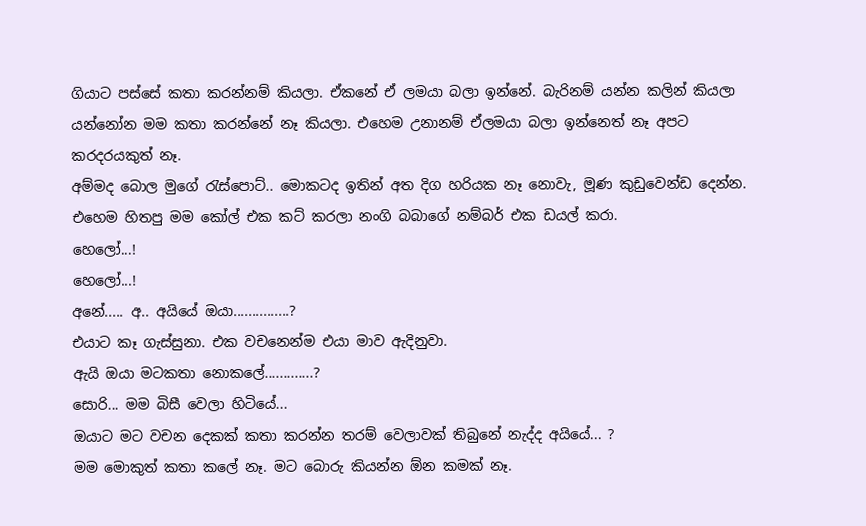ගියාට පස්සේ කතා කරන්නම් කියලා. ඒකනේ ඒ ලමයා බලා ඉන්නේ. බැරිනම් යන්න කලින් කියලා යන්නෝන මම කතා කරන්නේ නෑ කියලා. එහෙම උනානම් ඒලමයා බලා ඉන්නෙත් නෑ අපට කරදරයකුත් නෑ.
අම්මද බොල මුගේ ‍රැස්පොට්.. මොකටද ඉතින් අත දිග හරියක නෑ නොවැ, මූණ කුඩුවෙන්ඩ දෙන්න. එහෙම හිතපු මම කෝල් එක කට් කරලා නංගි බබාගේ නම්බර් එක ඩයල් කරා.
හෙලෝ...!
හෙලෝ...!
අනේ..... අ.. අයියේ ඔයා...............?
එයාට කෑ ගැස්සුනා. එක වචනෙන්ම එයා මාව ඇදිනුවා.
ඇයි ඔයා මටකතා නොකලේ.............?
සොරි... මම බිසී වෙලා හිටියේ...
ඔයාට මට වචන දෙකක් කතා කරන්න තරම් වෙලාවක් තිබුනේ නැද්ද අයියේ... ?
මම මොකුත් කතා කලේ නෑ. මට බොරු කියන්න ඕන කමක් නෑ.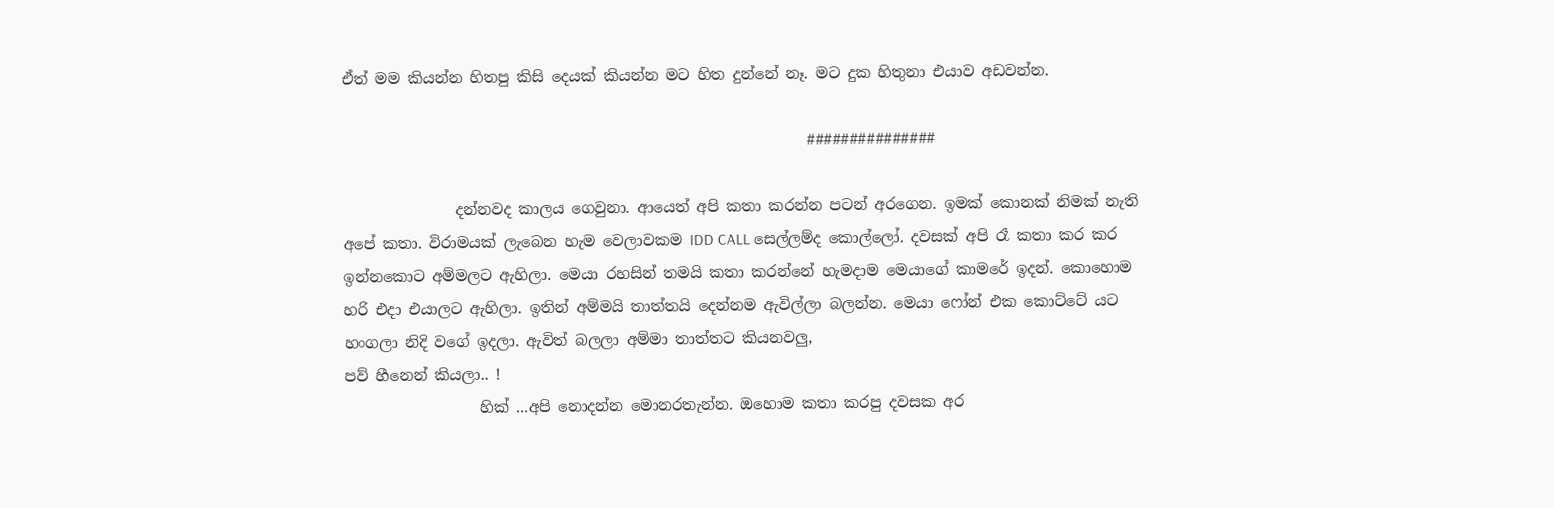ඒත් මම කියන්න හිතපු කිසි දෙයක් කියන්න මට හිත දුන්නේ නෑ. මට දුක හිතුනා එයාව අඩවන්න.

                                                              ###############

               දන්නවද කාලය ගෙවුනා. ආයෙත් අපි කතා කරන්න පටන් අරගෙන. ඉමක් කොනක් නිමක් නැති අපේ කතා. විරාමයක් ලැබෙන හැම වෙලාවකම IDD CALL සෙල්ලම්ද කොල්ලෝ. දවසක් අපි රෑ කතා කර කර ඉන්නකොට අම්මලට ඇහිලා. මෙයා රහසින් තමයි කතා කරන්නේ හැමදාම මෙයාගේ කාමරේ ඉදන්. කොහොම හරි එදා එයාලට ඇහිලා. ඉතින් අම්මයි තාත්තයි දෙන්නම ඇවිල්ලා බලන්න. මෙයා ෆෝන් එක කොට්ටේ යට හංගලා නිදි වගේ ඉදලා. ඇවිත් බලලා අම්මා තාත්තට කියනවලු,
පව් හීනෙන් කියලා.. !
                  හික් ...අපි නොදන්න මොනරතැන්න. ඔහොම කතා කරපු දවසක අර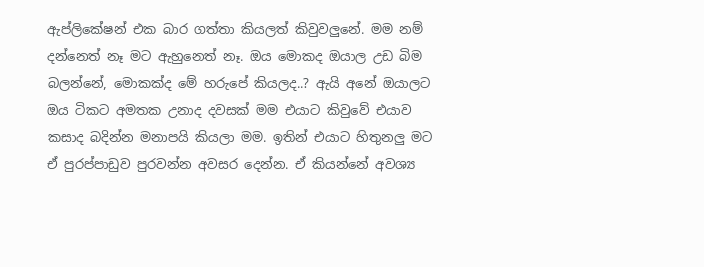ඇප්ලිකේෂන් එක බාර ගත්තා කියලත් කිවුවලුනේ. මම නම් දන්නෙත් නෑ මට ඇහුනෙත් නෑ. ඔය මොකද ඔයාල උඩ බිම බලන්නේ, මොකක්ද මේ හරුපේ කියලද..? ඇයි අනේ ඔයාලට ඔය ටිකට අමතක උනාද දවසක් මම එයාට කිවුවේ එයාව කසාද බදින්න මනාපයි කියලා මම. ඉතින් එයාට හිතුනලු මට ඒ පුරප්පාඩුව පුරවන්න අවසර දෙන්න. ඒ කියන්නේ අවශ්‍ය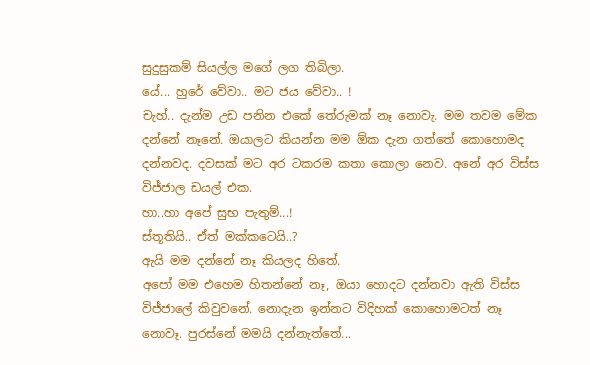සුදුසුකම් සියල්ල මගේ ලග තිබිලා.
යේ... හුරේ වේවා.. මට ජය වේවා.. !
චැහ්.. දැන්ම උඩ පනින එකේ තේරුමක් නෑ නොවැ. මම තවම මේක දන්නේ නෑනේ. ඔයාලට කියන්න මම ඕක දැන ගත්තේ කොහොමද දන්නවද. දවසක් මට අර ටකරම කතා කොලා නෙව. අනේ අර විස්ස විජ්ජාල ඩයල් එක.
හා..හා අපේ සුභ පැතුම්...!
ස්තූතියි.. ඒත් මක්කටෙයි..?
ඇයි මම දන්නේ නෑ කියලද හිතේ.
අපෝ මම එහෙම හිතන්නේ නෑ, ඔයා හොදට දන්නවා ඇති විස්ස විජ්ජාලේ කිවුවනේ. නොදැන ඉන්නට විදිහක් කොහොමටත් නෑ නොවෑ. පුරස්නේ මමයි දන්නැත්තේ...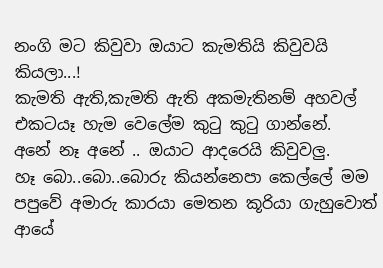නංගි මට කිවුවා ඔයාට කැමතියි කිවුවයි කියලා...!
කැමති ඇති,කැමති ඇති අකමැතිනම් අහවල් එකටයෑ හැම වෙලේම කු‍ටු කු‍ටු ගාන්නේ.
අනේ නෑ අනේ .. ඔයාට ආදරෙයි කිවුවලු.
හෑ බො..බො..බොරු කියන්නෙපා කෙල්ලේ මම පපුවේ අමාරු කාරයා මෙතන කූරියා ගැහුවොත් ආයේ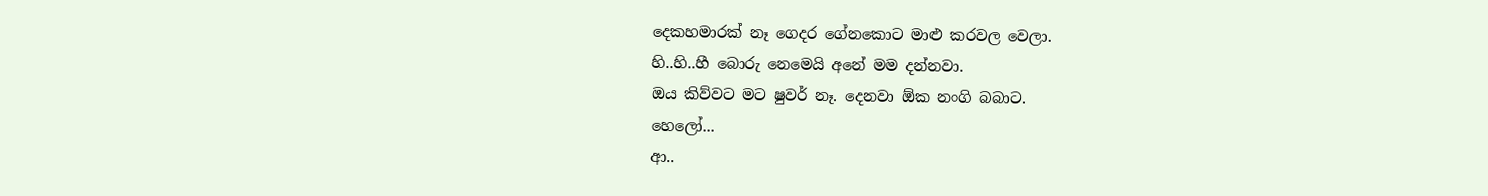දෙකහමාරක් නෑ ගෙදර ගේනකොට මාළු කරවල වෙලා.
හි..හි..හී බොරු නෙමෙයි අනේ මම දන්නවා.
ඔය කිව්වට මට ෂුවර් නෑ. දෙනවා ඕක නංගි බබාට.
හෙලෝ...
ආ..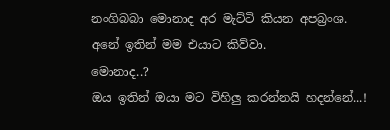නංගිබබා මොනාද අර මැට්ටි කියන අපබ්‍රංශ.
අනේ ඉතින් මම එයාට කිව්වා.
මොනාද..?
ඔය ඉතින් ඔයා මට විහිලු කරන්නයි හදන්නේ...!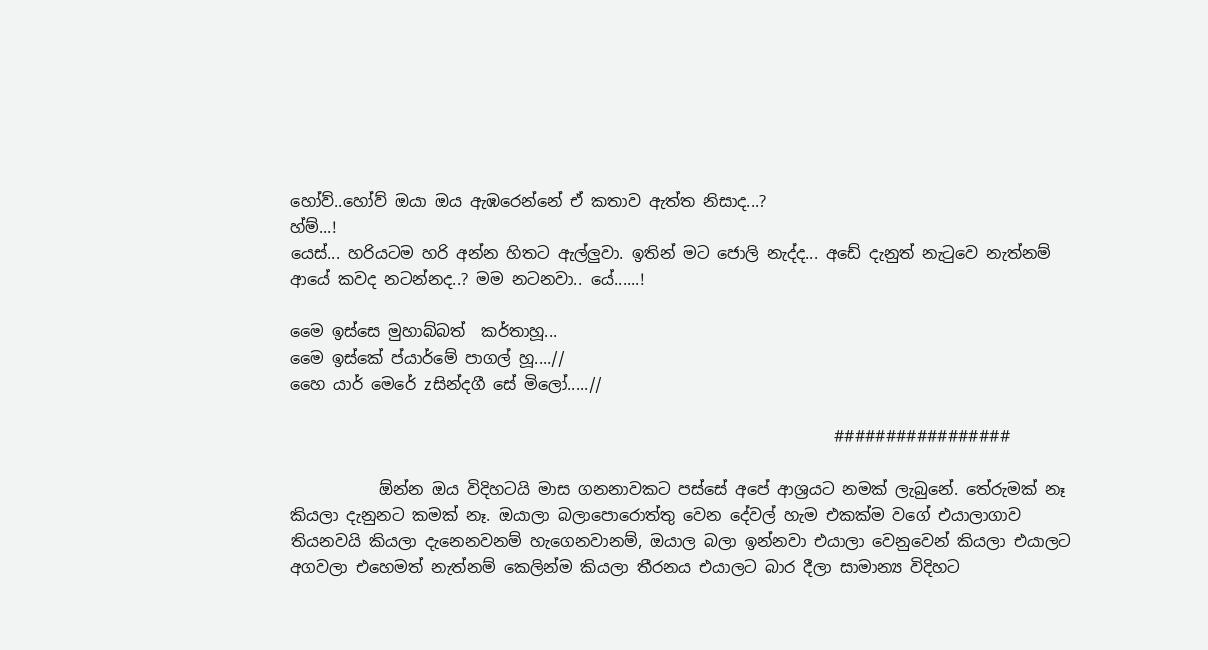හෝව්..හෝව් ඔයා ඔය ඇඹරෙන්නේ ඒ කතාව ඇත්ත නිසාද...?
හ්ම්...!
යෙස්... හරියටම හරි අන්න හිතට ඇල්ලුවා. ඉතින් මට ජොලි නැද්ද... අඩේ දැනුත් නැ‍ටුවෙ නැත්නම් ආයේ කවද නටන්නද..? මම නටනවා.. යේ......!

මෛ ඉස්සෙ මුහාබ්බත්  කර්තාහූ...
මෛ ඉස්කේ ප්යාර්මේ පාගල් හූ....//
හෛ යාර් මෙරේ zසින්දගී සේ මිලෝ.....//

                                                                    #################

           ඕන්න ඔය විදිහටයි මාස ගනනාවකට පස්සේ අපේ ආශ්‍රයට නමක් ලැබුනේ. තේරුමක් නෑ කියලා දැනුනට කමක් නෑ. ඔයාලා බලාපොරොත්තු වෙන දේවල් හැම එකක්ම වගේ එයාලාගාව තියනවයි කියලා දැනෙනවනම් හැගෙනවානම්, ඔයාල බලා ඉන්නවා එයාලා වෙනුවෙන් කියලා එයාලට අගවලා එහෙමත් නැත්නම් කෙලින්ම කියලා තීරනය එයාලට බාර දීලා සාමාන්‍ය විදිහට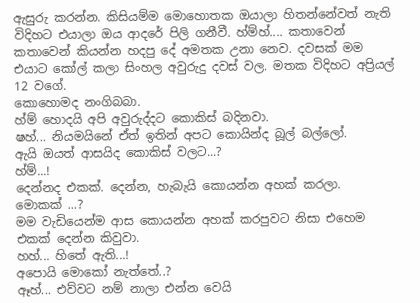ඇසුරු කරන්න. කිසියම්ම මොහොතක ඔයාලා හිතන්නේවත් නැති විදිහට එයාලා ඔය ආදරේ පිලි ගනීවී. හ්ම්හ්.... කතාවෙන් කතාවෙන් කියන්න හදපු දේ අමතක උනා නෙව. දවසක් මම එයාට කෝල් කලා සිංහල අවුරුදු දවස් වල. මතක විදිහට අප්‍රියල් 12 වගේ.
කොහොමද නංගිබබා.
හ්ම් හොදයි අපි අවුරුද්දට කොකිස් බදිනවා.
ෂහ්... නියමයිනේ ඒත් ඉතින් අපට කොයින්ද බූල් බල්ලෝ.
ඇයි ඔයත් ආසයිද කොකිස් වලට...?
හ්ම්...!
දෙන්නද එකක්. දෙන්න, හැබැයි කොයන්න අහක් කරලා.
මොකක් ...?
මම වැඩියෙන්ම ආස කොයන්න අහක් කරපුවට නිසා එහෙම එකක් දෙන්න කිවුවා.
හහ්... හිතේ ඇති...!
අපොයි මොකෝ නැත්තේ..?
ඈහ්... එව්වට නම් නාලා එන්න වෙයි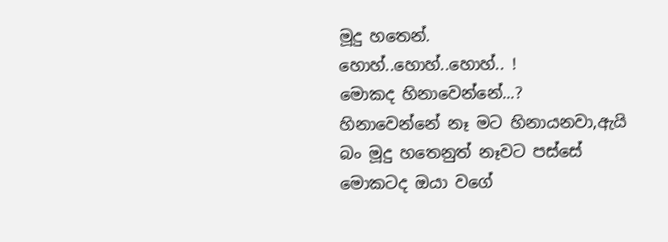මූදු හතෙන්.
හොහ්..හොහ්..හොහ්.. !
මොකද හිනාවෙන්නේ...?
හිනාවෙන්නේ නෑ මට හිනායනවා,ඇයි බං මූදු හතෙනුත් නෑවට පස්සේ මොකටද ඔයා වගේ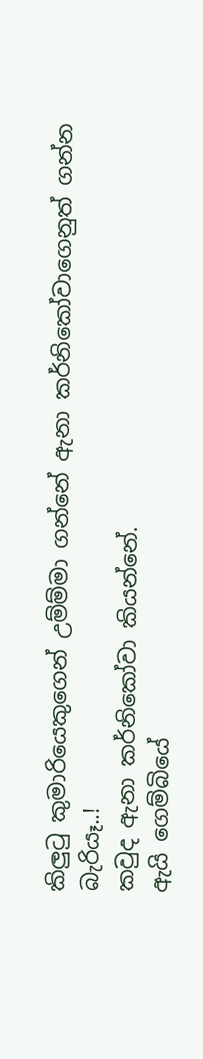කිලු‍ටු කුමාරියෙකුගෙන් උම්ම්මා ගන්නේ ඇනා කර්නිකෝවාගෙනුත් ගන්න බැරියෑ..!
කවුද ඇනා කර්නිකෝවා කියන්නේ.
ඇයි ගෙම්බියේ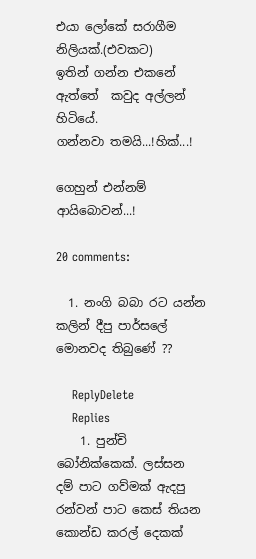එයා ලෝකේ සරාගීම නිලියක්.(එවකට)
ඉතින් ගන්න එකනේ ඇත්තේ  කවුද අල්ලන් හිටියේ.
ගන්නවා තමයි...!හික්...!

ගෙහුන් එන්නම් ආයිබොවන්...!

20 comments:

  1. නංගි බබා රට යන්න කලින් දීපු පාර්සලේ මොනවද තිබුණේ ??

    ReplyDelete
    Replies
    1. පුන්චි බෝනික්කෙක්. ලස්සන දම් පාට ගව්මක් ඇදපු රන්වන් පාට කෙස් තියන කොන්ඩ කරල් දෙකක්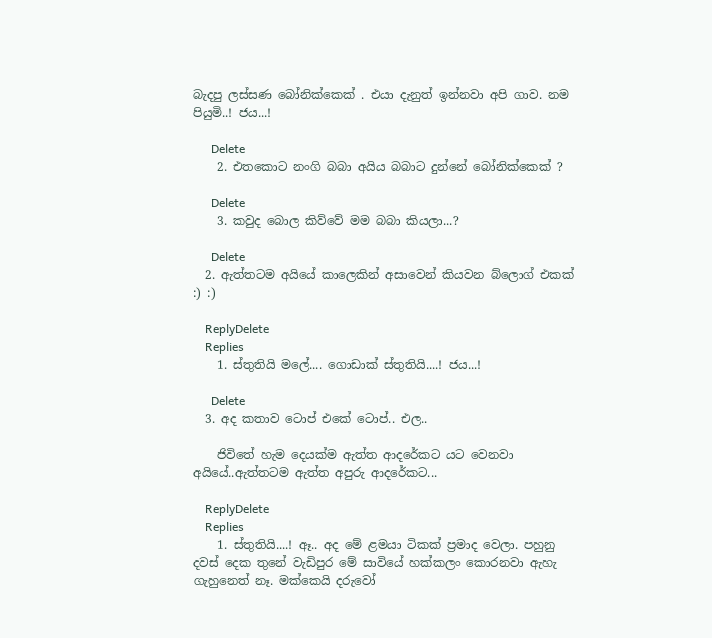බැදපු ලස්සණ බෝනික්කෙක් . එයා දැනුත් ඉන්නවා අපි ගාව. නම පියුමි..! ජය...!

      Delete
    2. එතකොට නංගි බබා අයිය බබාට දුන්නේ බෝනික්කෙක් ?

      Delete
    3. කවුද බොල කිව්වේ මම බබා කියලා...?

      Delete
  2. ඇත්තටම අයියේ කාලෙකින් අසාවෙන් කියවන බ්ලොග් එකක් :) :)

    ReplyDelete
    Replies
    1. ස්තුතියි මලේ.... ගොඩාක් ස්තුතියි....! ජය...!

      Delete
  3. අද කතාව ටොප් එකේ ටොප්.. එල..

    ජිවිතේ හැම දෙයක්ම ඇත්ත ආදරේකට යට වෙනවා අයියේ..ඇත්තටම ඇත්ත අපුරු ආදරේකට...

    ReplyDelete
    Replies
    1. ස්තුතියි....! ඈ.. අද මේ ළමයා ටිකක් ප්‍රමාද වෙලා. පහුනු දවස් දෙක තුනේ වැඩිපුර මේ සාවියේ හක්කලං කොරනවා ඇහැ ගැහුනෙත් නෑ. මක්කෙයි දරුවෝ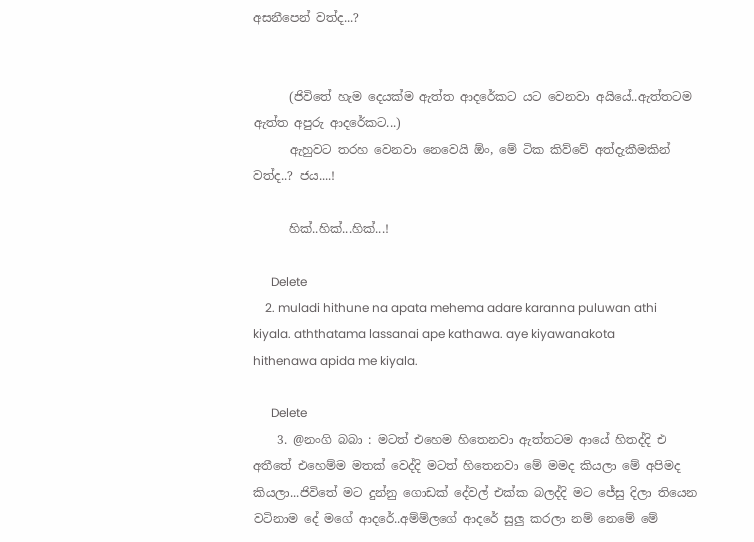අසනීපෙන් වත්ද...?


      (ජිවිතේ හැම දෙයක්ම ඇත්ත ආදරේකට යට වෙනවා අයියේ..ඇත්තටම ඇත්ත අපුරු ආදරේකට...)
      ඇහුවට තරහ වෙනවා නෙවෙයි ඕං, මේ ටික කිව්වේ අත්දැකීමකින් වත්ද..? ජය....!

      හික්..හික්...හික්...!

      Delete
    2. muladi hithune na apata mehema adare karanna puluwan athi kiyala. aththatama lassanai ape kathawa. aye kiyawanakota hithenawa apida me kiyala.

      Delete
    3. @නංගි බබා : මටත් එහෙම හිතෙනවා ඇත්තටම ආයේ හිතද්දි එ අතීතේ එහෙම්ම මතක් වෙද්දි මටත් හිතෙනවා මේ මමද කියලා මේ අපිමද කියලා...ජිවිතේ මට දුන්නු ගොඩක් දේවල් එක්ක බලද්දි මට ජේසු දිලා තියෙන වටිනාම දේ මගේ ආදරේ..අම්ම්ලගේ ආදරේ සුලු කරලා නම් නෙමේ මේ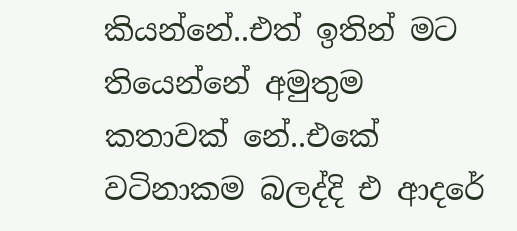කියන්නේ..එත් ඉතින් මට තියෙන්නේ අමුතුම කතාවක් නේ..එකේ වටිනාකම බලද්දි එ ආදරේ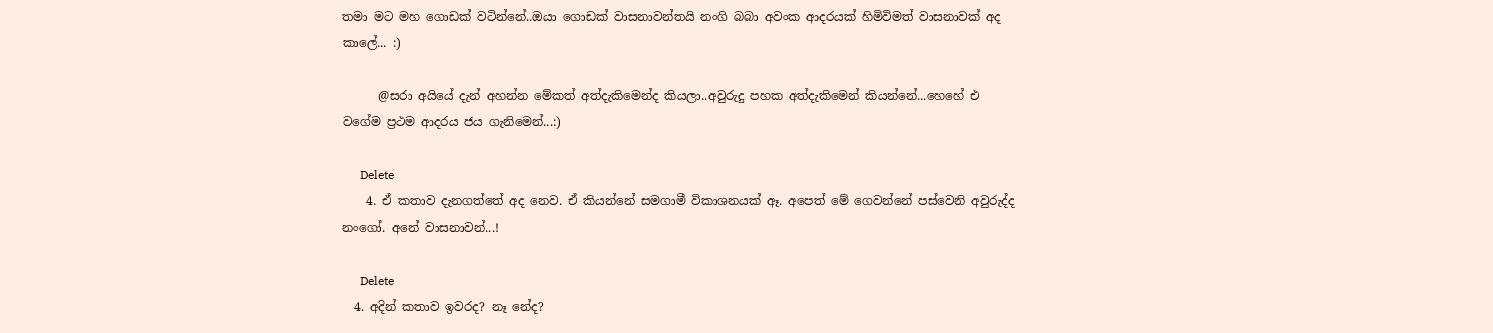තමා මට මහ ගොඩක් වටින්නේ..ඔයා ගොඩක් වාසනාවන්තයි නංගි බබා අවංක ආදරයක් හිමිවිමත් වාසනාවක් අද කාලේ... :)

      @සරා අයියේ දැන් අහන්න මේකත් අත්දැකිමෙන්ද කියලා..අවුරුදු පහක අත්දැකිමෙන් කියන්නේ...හෙහේ එ වගේම ප්‍රථම ආදරය ජය ගැනිමෙන්...:)

      Delete
    4. ඒ කතාව දැනගත්තේ අද නෙව. ඒ කියන්නේ සමගාමී විකාශනයක් ඈ. අපෙත් මේ ගෙවන්නේ පස්වෙනි අවුරුද්ද නංගෝ. අනේ වාසනාවන්...!

      Delete
  4. අදින් කතාව ඉවරද? නෑ නේද?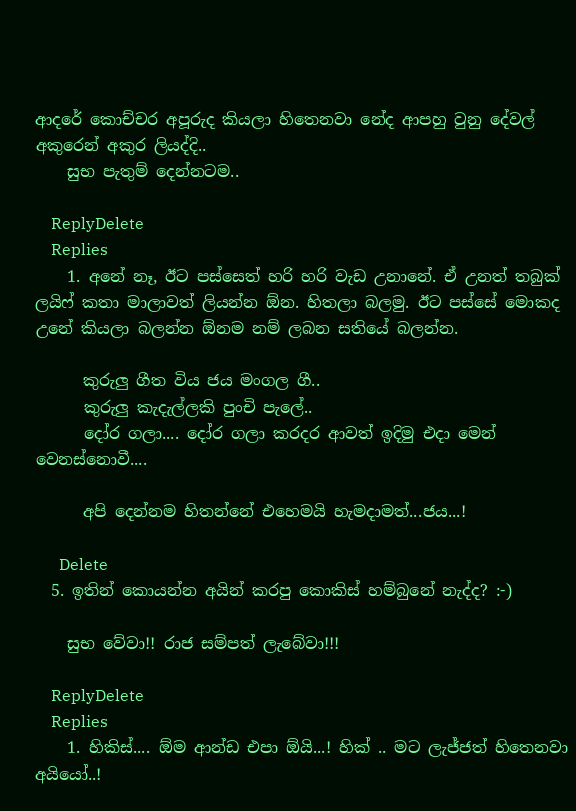ආදරේ කොච්චර අපූරුද කියලා හිතෙනවා නේද ආපහු වුනු දේවල් අකුරෙන් අකුර ලියද්දි..
    සුභ පැතුම් දෙන්නටම..

    ReplyDelete
    Replies
    1. අනේ නෑ, ඊට පස්සෙත් හරි හරි වැඩ උනානේ. ඒ උනත් තබුක් ලයිෆ් කතා මාලාවත් ලියන්න ඕන. හිතලා බලමු. ඊට පස්සේ මොකද උනේ කියලා බලන්න ඕනම නම් ලබන සතියේ බලන්න.

      කුරුලු ගීත විය ජය මංගල ගී..
      කුරුලු කැදැල්ලකි පුංචි පැලේ..
      දෝර ගලා.... දෝර ගලා කරදර ආවත් ඉදිමු එදා මෙන් වෙනස්නොවී....

      අපි දෙන්නම හිතන්නේ එහෙමයි හැමදාමත්...ජය...!

      Delete
  5. ඉතින් කොයන්න අයින් කරපු කොකිස් හම්බුනේ නැද්ද? :-)

    සුභ වේවා!! රාජ සම්පත් ලැබේවා!!!

    ReplyDelete
    Replies
    1. හිකිස්.... ඕම ආන්ඩ එපා ඕයි...! හික් .. මට ලැජ්ජත් හිතෙනවා අයියෝ..!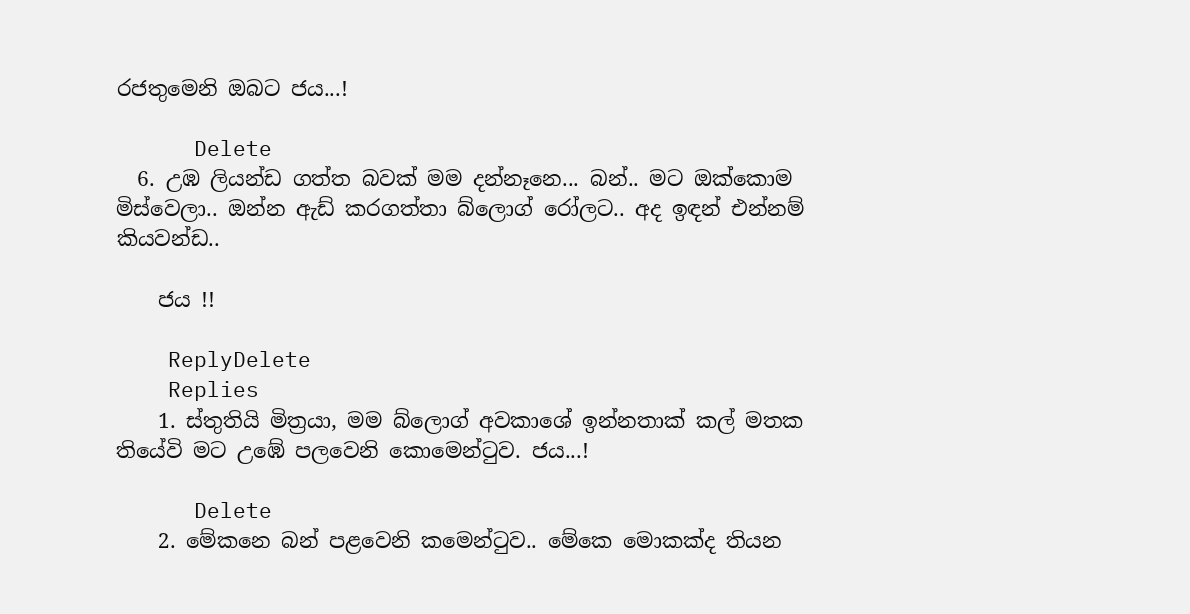රජතුමෙනි ඔබට ජය...!

      Delete
  6. උඹ ලියන්ඩ ගත්ත බවක් මම දන්නෑනෙ... බන්.. මට ඔක්කොම මිස්වෙලා.. ඔන්න ඇඩ් කරගත්තා බ්ලොග් රෝලට.. අද ඉඳන් එන්නම් කියවන්ඩ..

    ජය !!

    ReplyDelete
    Replies
    1. ස්තුතියි මිත්‍රයා, මම බ්ලොග් අවකාශේ ඉන්නතාක් කල් මතක තියේවි මට උඹේ පලවෙනි කොමෙන්‍ටුව. ජය...!

      Delete
    2. මේකනෙ බන් පළවෙනි කමෙන්ටුව.. මේකෙ මොකක්ද තියන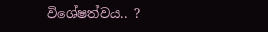විශේෂත්වය.. ?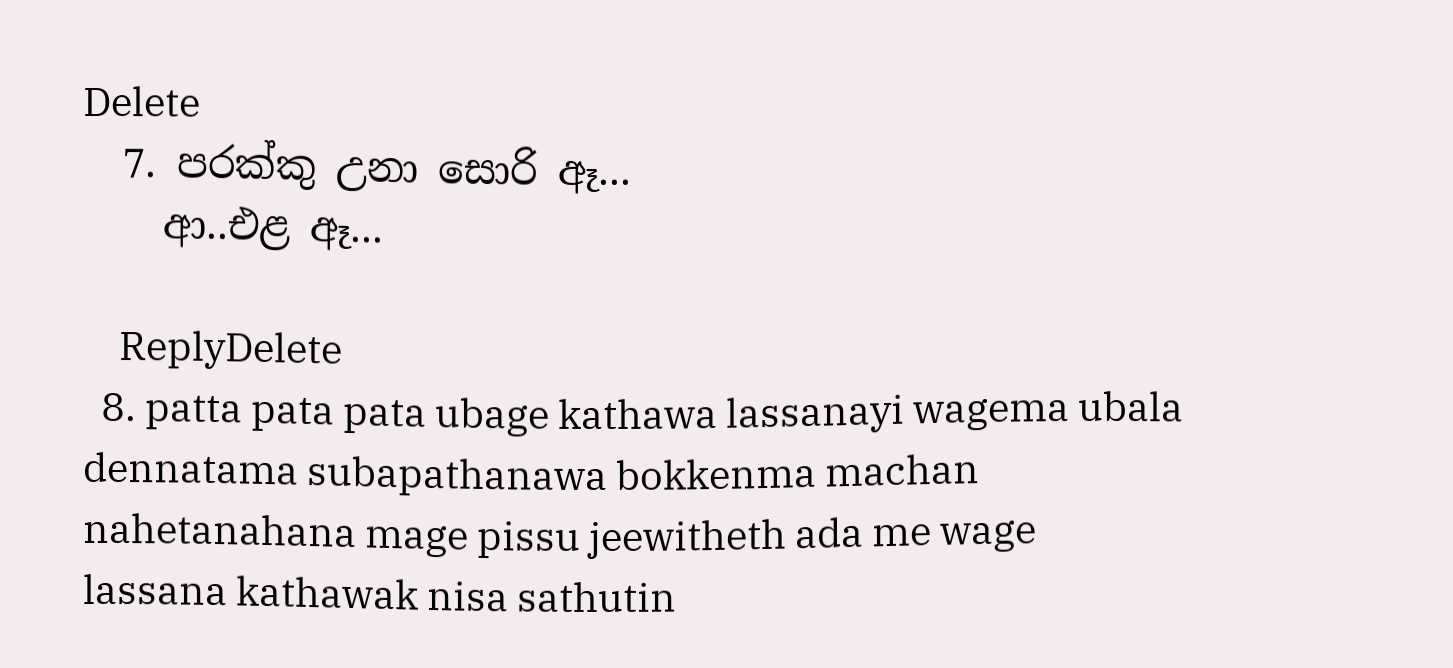Delete
  7. පරක්කු උනා සොරි ඈ...
    ආ..එළ ඈ...

    ReplyDelete
  8. patta pata pata ubage kathawa lassanayi wagema ubala dennatama subapathanawa bokkenma machan nahetanahana mage pissu jeewitheth ada me wage lassana kathawak nisa sathutin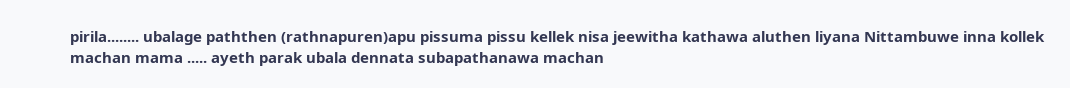pirila........ ubalage paththen (rathnapuren)apu pissuma pissu kellek nisa jeewitha kathawa aluthen liyana Nittambuwe inna kollek machan mama ..... ayeth parak ubala dennata subapathanawa machan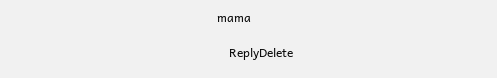mama

    ReplyDelete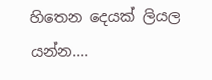හිතෙන දෙයක් ලියල යන්න....